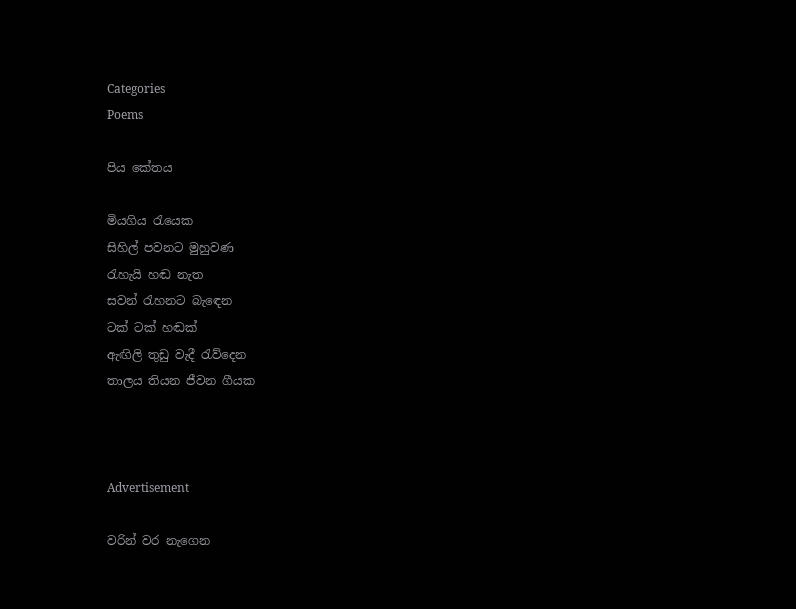Categories
Poems

පිය කේතය

මියගිය රැයෙක
සිහිල් පවනට මුහුවණ
රැහැයි හඬ නැත
සවන් රැහනට බැඳෙන
ටක් ටක් හඬක්
ඇඟිලි තුඩු වැදී රැව්දෙන
තාලය තියන ජීවන ගීයක



Advertisement

වරින් වර නැගෙන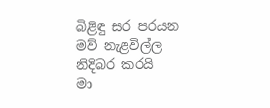බිළිඳු සර පරයන
මව් නැළවිල්ල නිදිබර කරයි
මා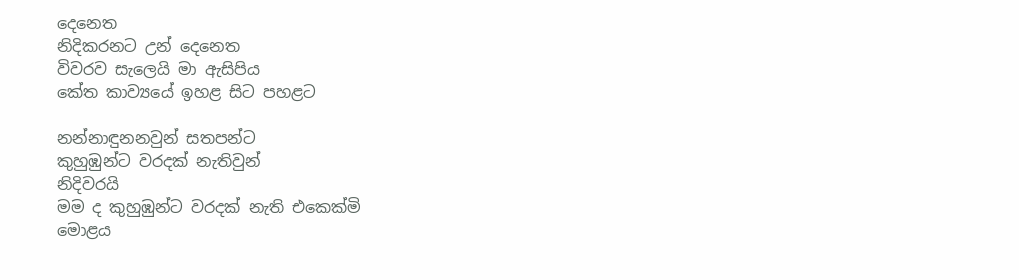දෙනෙත
නිදිකරනට උන් දෙනෙත
විවරව සැලෙයි මා ඇසිපිය
කේත කාව්‍යයේ ඉහළ සිට පහළට

නන්නාඳුනනවුන් සතපන්ට
කුහුඹුන්ට වරදක් නැතිවුන්
නිදිවරයි
මම ද කුහුඹුන්ට වරදක් නැති එකෙක්මි
මොළය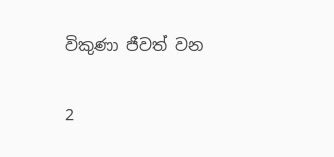විකුණා ජීවත් වන

2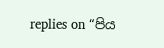replies on “පිය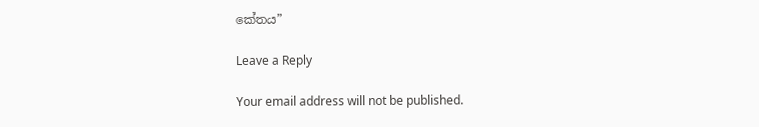කේතය”

Leave a Reply

Your email address will not be published.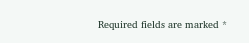Required fields are marked *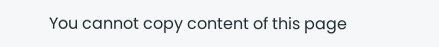You cannot copy content of this page